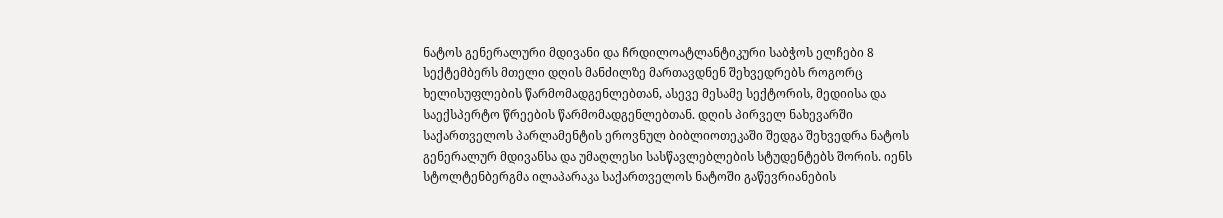ნატოს გენერალური მდივანი და ჩრდილოატლანტიკური საბჭოს ელჩები 8 სექტემბერს მთელი დღის მანძილზე მართავდნენ შეხვედრებს როგორც ხელისუფლების წარმომადგენლებთან, ასევე მესამე სექტორის, მედიისა და საექსპერტო წრეების წარმომადგენლებთან. დღის პირველ ნახევარში საქართველოს პარლამენტის ეროვნულ ბიბლიოთეკაში შედგა შეხვედრა ნატოს გენერალურ მდივანსა და უმაღლესი სასწავლებლების სტუდენტებს შორის. იენს სტოლტენბერგმა ილაპარაკა საქართველოს ნატოში გაწევრიანების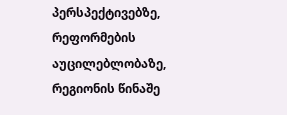პერსპექტივებზე, რეფორმების აუცილებლობაზე, რეგიონის წინაშე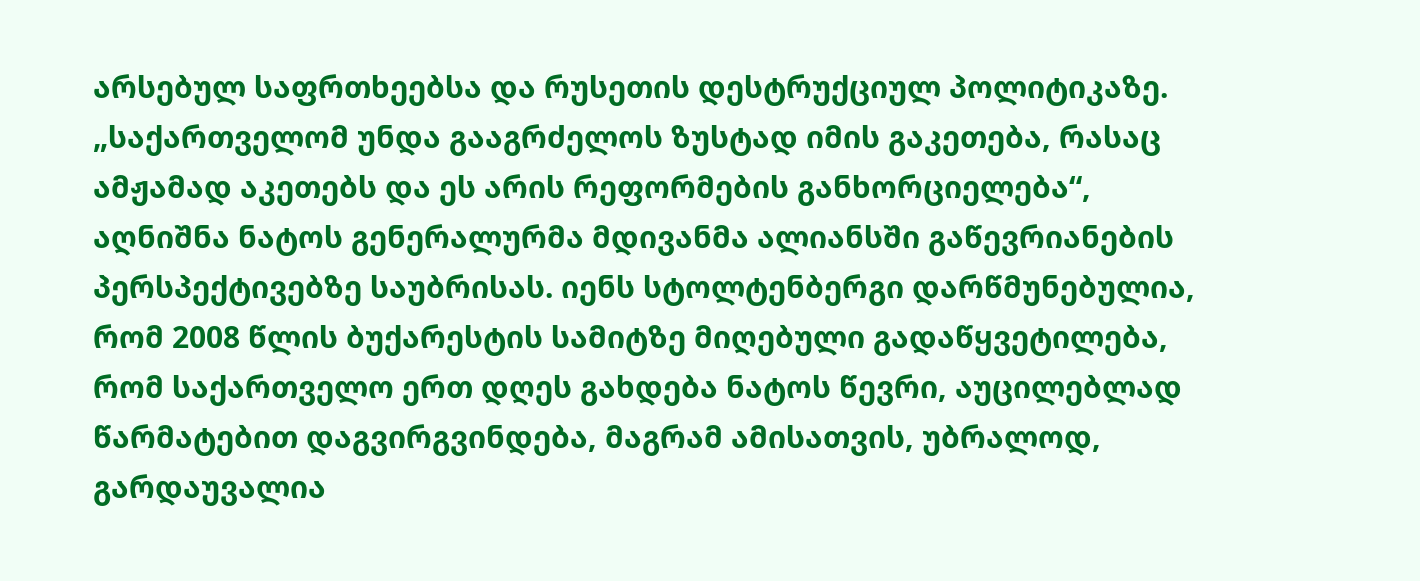არსებულ საფრთხეებსა და რუსეთის დესტრუქციულ პოლიტიკაზე.
„საქართველომ უნდა გააგრძელოს ზუსტად იმის გაკეთება, რასაც ამჟამად აკეთებს და ეს არის რეფორმების განხორციელება“, აღნიშნა ნატოს გენერალურმა მდივანმა ალიანსში გაწევრიანების პერსპექტივებზე საუბრისას. იენს სტოლტენბერგი დარწმუნებულია, რომ 2008 წლის ბუქარესტის სამიტზე მიღებული გადაწყვეტილება, რომ საქართველო ერთ დღეს გახდება ნატოს წევრი, აუცილებლად წარმატებით დაგვირგვინდება, მაგრამ ამისათვის, უბრალოდ, გარდაუვალია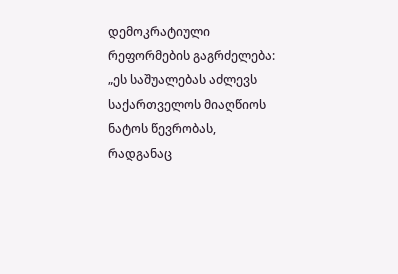დემოკრატიული რეფორმების გაგრძელება:
„ეს საშუალებას აძლევს საქართველოს მიაღწიოს ნატოს წევრობას, რადგანაც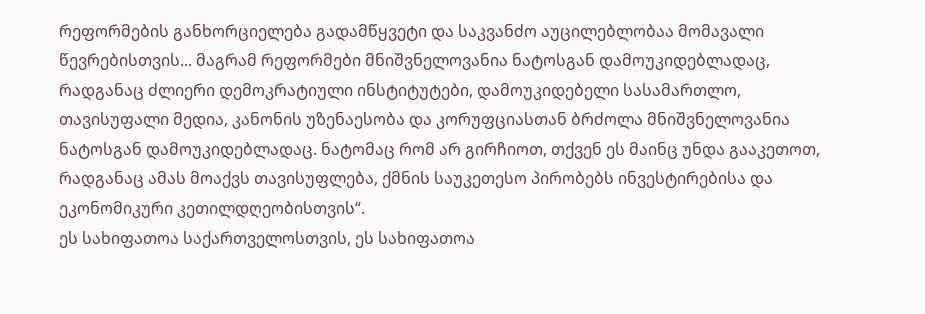რეფორმების განხორციელება გადამწყვეტი და საკვანძო აუცილებლობაა მომავალი წევრებისთვის... მაგრამ რეფორმები მნიშვნელოვანია ნატოსგან დამოუკიდებლადაც, რადგანაც ძლიერი დემოკრატიული ინსტიტუტები, დამოუკიდებელი სასამართლო, თავისუფალი მედია, კანონის უზენაესობა და კორუფციასთან ბრძოლა მნიშვნელოვანია ნატოსგან დამოუკიდებლადაც. ნატომაც რომ არ გირჩიოთ, თქვენ ეს მაინც უნდა გააკეთოთ, რადგანაც ამას მოაქვს თავისუფლება, ქმნის საუკეთესო პირობებს ინვესტირებისა და ეკონომიკური კეთილდღეობისთვის“.
ეს სახიფათოა საქართველოსთვის, ეს სახიფათოა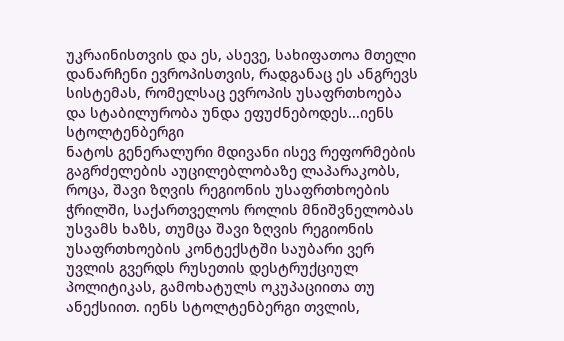უკრაინისთვის და ეს, ასევე, სახიფათოა მთელი დანარჩენი ევროპისთვის, რადგანაც ეს ანგრევს სისტემას, რომელსაც ევროპის უსაფრთხოება და სტაბილურობა უნდა ეფუძნებოდეს...იენს სტოლტენბერგი
ნატოს გენერალური მდივანი ისევ რეფორმების გაგრძელების აუცილებლობაზე ლაპარაკობს, როცა, შავი ზღვის რეგიონის უსაფრთხოების ჭრილში, საქართველოს როლის მნიშვნელობას უსვამს ხაზს, თუმცა შავი ზღვის რეგიონის უსაფრთხოების კონტექსტში საუბარი ვერ უვლის გვერდს რუსეთის დესტრუქციულ პოლიტიკას, გამოხატულს ოკუპაციითა თუ ანექსიით. იენს სტოლტენბერგი თვლის,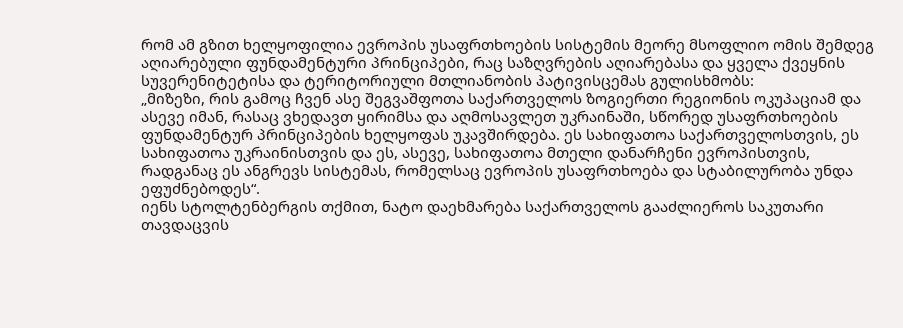რომ ამ გზით ხელყოფილია ევროპის უსაფრთხოების სისტემის მეორე მსოფლიო ომის შემდეგ აღიარებული ფუნდამენტური პრინციპები, რაც საზღვრების აღიარებასა და ყველა ქვეყნის სუვერენიტეტისა და ტერიტორიული მთლიანობის პატივისცემას გულისხმობს:
„მიზეზი, რის გამოც ჩვენ ასე შეგვაშფოთა საქართველოს ზოგიერთი რეგიონის ოკუპაციამ და ასევე იმან, რასაც ვხედავთ ყირიმსა და აღმოსავლეთ უკრაინაში, სწორედ უსაფრთხოების ფუნდამენტურ პრინციპების ხელყოფას უკავშირდება. ეს სახიფათოა საქართველოსთვის, ეს სახიფათოა უკრაინისთვის და ეს, ასევე, სახიფათოა მთელი დანარჩენი ევროპისთვის, რადგანაც ეს ანგრევს სისტემას, რომელსაც ევროპის უსაფრთხოება და სტაბილურობა უნდა ეფუძნებოდეს“.
იენს სტოლტენბერგის თქმით, ნატო დაეხმარება საქართველოს გააძლიეროს საკუთარი თავდაცვის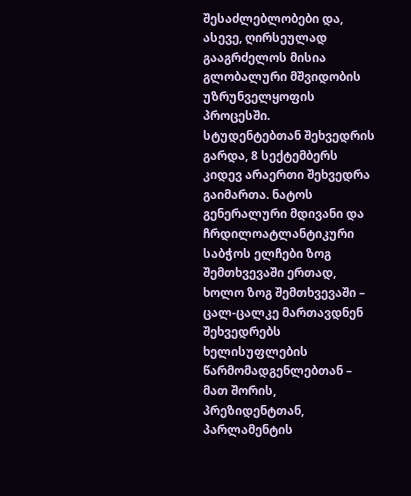შესაძლებლობები და, ასევე, ღირსეულად გააგრძელოს მისია გლობალური მშვიდობის უზრუნველყოფის პროცესში.
სტუდენტებთან შეხვედრის გარდა, 8 სექტემბერს კიდევ არაერთი შეხვედრა გაიმართა. ნატოს გენერალური მდივანი და ჩრდილოატლანტიკური საბჭოს ელჩები ზოგ შემთხვევაში ერთად, ხოლო ზოგ შემთხვევაში – ცალ-ცალკე მართავდნენ შეხვედრებს ხელისუფლების წარმომადგენლებთან – მათ შორის, პრეზიდენტთან, პარლამენტის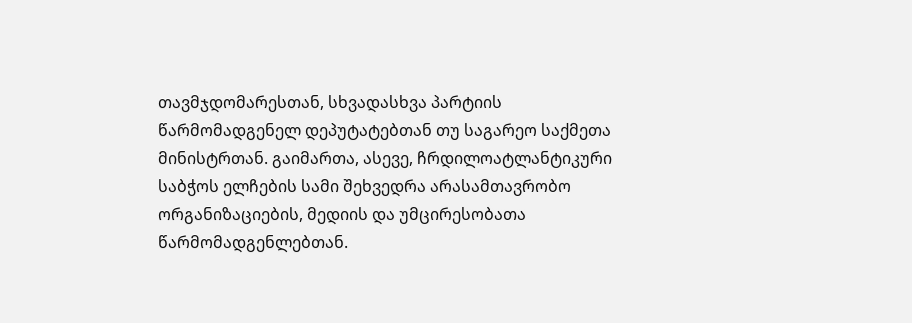თავმჯდომარესთან, სხვადასხვა პარტიის წარმომადგენელ დეპუტატებთან თუ საგარეო საქმეთა მინისტრთან. გაიმართა, ასევე, ჩრდილოატლანტიკური საბჭოს ელჩების სამი შეხვედრა არასამთავრობო ორგანიზაციების, მედიის და უმცირესობათა წარმომადგენლებთან.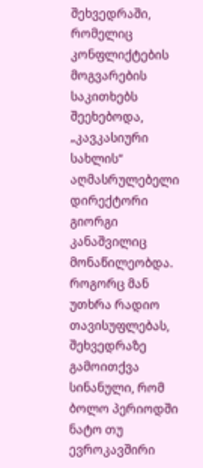შეხვედრაში, რომელიც კონფლიქტების მოგვარების საკითხებს შეეხებოდა, „კავკასიური სახლის“ აღმასრულებელი დირექტორი გიორგი კანაშვილიც მონაწილეობდა. როგორც მან უთხრა რადიო თავისუფლებას, შეხვედრაზე გამოითქვა სინანული, რომ ბოლო პერიოდში ნატო თუ ევროკავშირი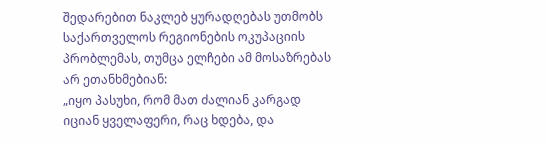შედარებით ნაკლებ ყურადღებას უთმობს საქართველოს რეგიონების ოკუპაციის პრობლემას, თუმცა ელჩები ამ მოსაზრებას არ ეთანხმებიან:
„იყო პასუხი, რომ მათ ძალიან კარგად იციან ყველაფერი, რაც ხდება, და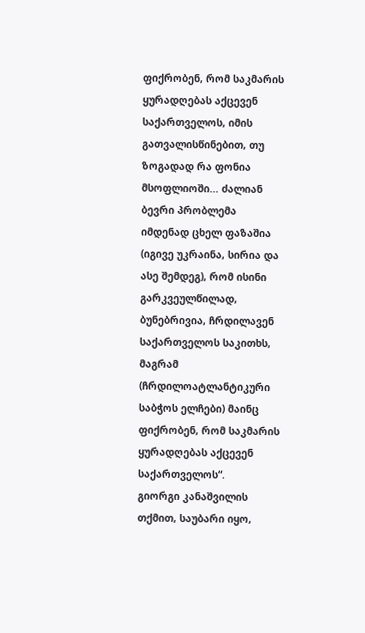ფიქრობენ, რომ საკმარის ყურადღებას აქცევენ საქართველოს, იმის გათვალისწინებით, თუ ზოგადად რა ფონია მსოფლიოში... ძალიან ბევრი პრობლემა იმდენად ცხელ ფაზაშია (იგივე უკრაინა, სირია და ასე შემდეგ), რომ ისინი გარკვეულწილად, ბუნებრივია, ჩრდილავენ საქართველოს საკითხს, მაგრამ (ჩრდილოატლანტიკური საბჭოს ელჩები) მაინც ფიქრობენ, რომ საკმარის ყურადღებას აქცევენ საქართველოს“.
გიორგი კანაშვილის თქმით, საუბარი იყო,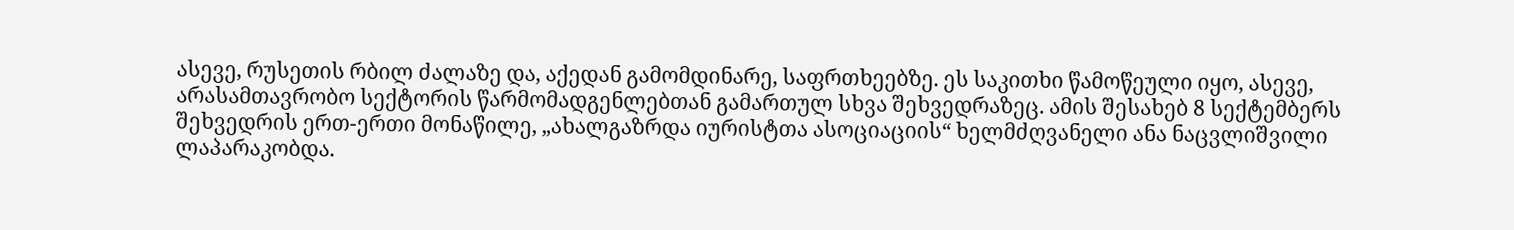ასევე, რუსეთის რბილ ძალაზე და, აქედან გამომდინარე, საფრთხეებზე. ეს საკითხი წამოწეული იყო, ასევე, არასამთავრობო სექტორის წარმომადგენლებთან გამართულ სხვა შეხვედრაზეც. ამის შესახებ 8 სექტემბერს შეხვედრის ერთ-ერთი მონაწილე, „ახალგაზრდა იურისტთა ასოციაციის“ ხელმძღვანელი ანა ნაცვლიშვილი ლაპარაკობდა.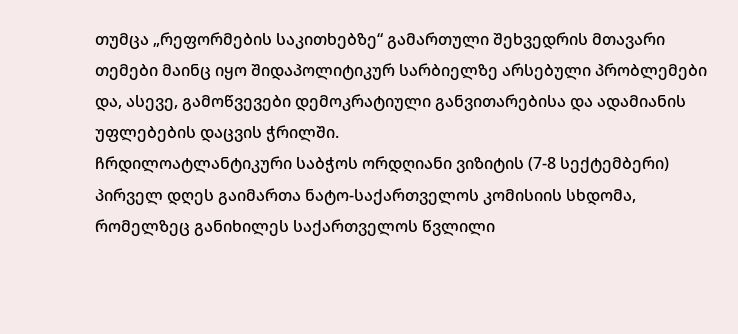თუმცა „რეფორმების საკითხებზე“ გამართული შეხვედრის მთავარი თემები მაინც იყო შიდაპოლიტიკურ სარბიელზე არსებული პრობლემები და, ასევე, გამოწვევები დემოკრატიული განვითარებისა და ადამიანის უფლებების დაცვის ჭრილში.
ჩრდილოატლანტიკური საბჭოს ორდღიანი ვიზიტის (7-8 სექტემბერი) პირველ დღეს გაიმართა ნატო-საქართველოს კომისიის სხდომა, რომელზეც განიხილეს საქართველოს წვლილი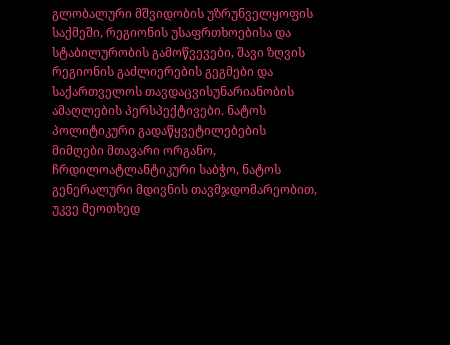გლობალური მშვიდობის უზრუნველყოფის საქმეში, რეგიონის უსაფრთხოებისა და სტაბილურობის გამოწვევები, შავი ზღვის რეგიონის გაძლიერების გეგმები და საქართველოს თავდაცვისუნარიანობის ამაღლების პერსპექტივები. ნატოს პოლიტიკური გადაწყვეტილებების მიმღები მთავარი ორგანო, ჩრდილოატლანტიკური საბჭო, ნატოს გენერალური მდივნის თავმჯდომარეობით, უკვე მეოთხედ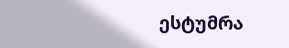ესტუმრა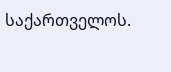საქართველოს.